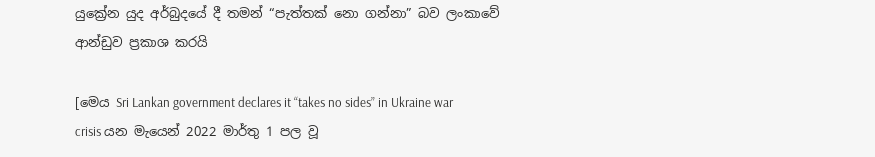යුක්‍රේන යුද අර්බුදයේ දී තමන් “පැත්තක් නො ගන්නා” බව ලංකාවේ ආන්ඩුව ප්‍රකාශ කරයි

[මෙය Sri Lankan government declares it “takes no sides” in Ukraine war crisis යන මැයෙන් 2022 මාර්තු 1 පල වූ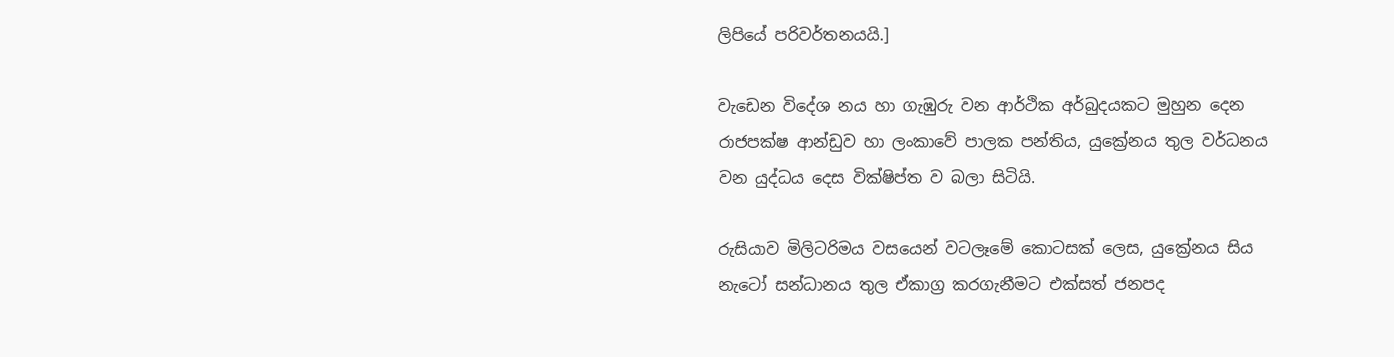ලිපියේ පරිවර්තනයයි.]

වැඩෙන විදේශ නය හා ගැඹුරු වන ආර්ථික අර්බුදයකට මුහුන දෙන රාජපක්ෂ ආන්ඩුව හා ලංකාවේ පාලක පන්තිය, යුක්‍රේනය තුල වර්ධනය වන යුද්ධය දෙස වික්ෂිප්ත ව බලා සිටියි.

රුසියාව මිලිටරිමය වසයෙන් වටලෑමේ කොටසක් ලෙස, යුක්‍රේනය සිය නැටෝ සන්ධානය තුල ඒකාග්‍ර කරගැනීමට එක්සත් ජනපද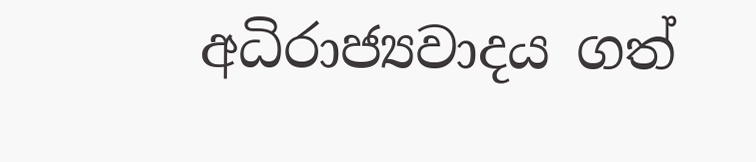අධිරාජ්‍යවාදය ගත්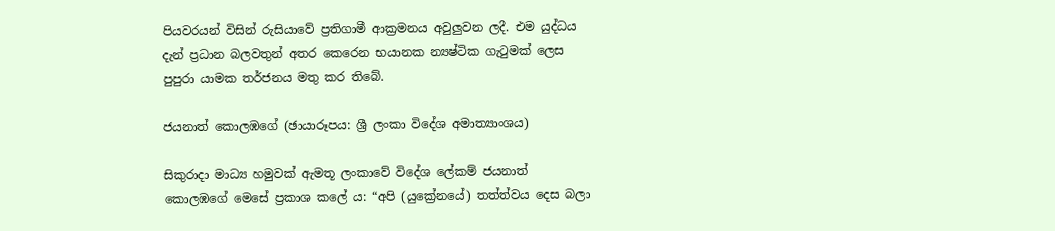පියවරයන් විසින් රුසියාවේ ප්‍රතිගාමී ආක්‍රමනය අවුලුවන ලදී. එම යුද්ධය දැන් ප්‍රධාන බලවතුන් අතර කෙරෙන භයානක න්‍යෂ්ටික ගැටුමක් ලෙස පුපුරා යාමක තර්ජනය මතු කර තිබේ.

ජයනාත් කොලඹගේ (ඡායාරූපය: ශ්‍රී ලංකා විදේශ අමාත්‍යාංශය)

සිකුරාදා මාධ්‍ය හමුවක් ඇමතූ ලංකාවේ විදේශ ලේකම් ජයනාත් කොලඹගේ මෙසේ ප්‍රකාශ කලේ ය: “අපි (යුක්‍රේනයේ) තත්ත්වය දෙස බලා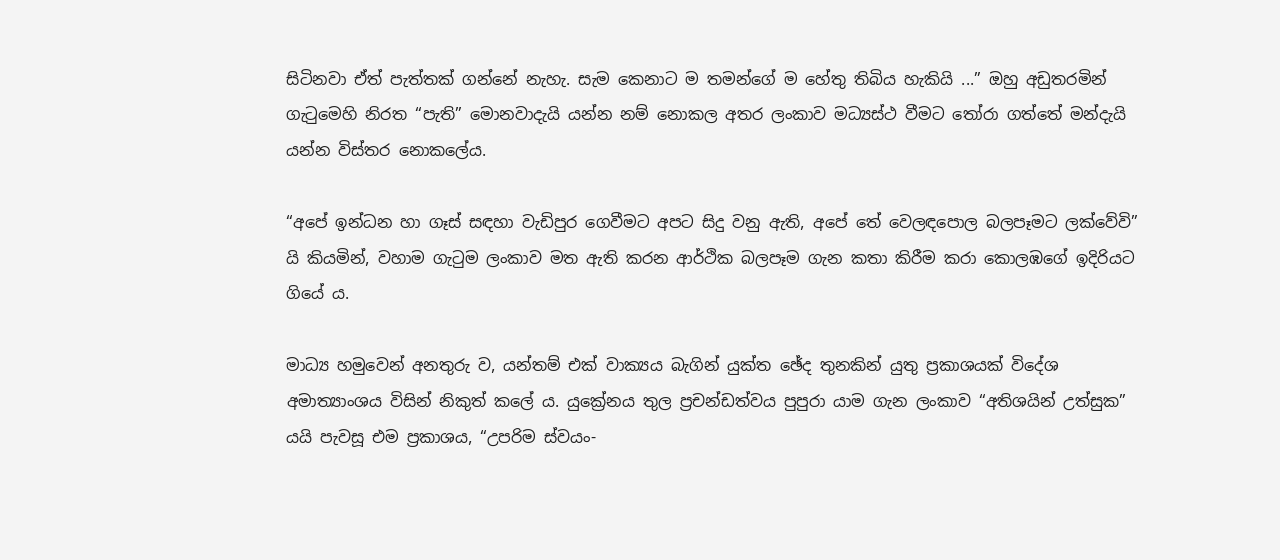සිටිනවා ඒත් පැත්තක් ගන්නේ නැහැ. සැම කෙනාට ම තමන්ගේ ම හේතු තිබිය හැකියි ...” ඔහු අඩුතරමින් ගැටුමෙහි නිරත “පැති” මොනවාදැයි යන්න නම් නොකල අතර ලංකාව මධ්‍යස්ථ වීමට තෝරා ගත්තේ මන්දැයි යන්න විස්තර නොකලේය.

“අපේ ඉන්ධන හා ගෑස් සඳහා වැඩිපුර ගෙවීමට අපට සිදු වනු ඇති, අපේ තේ වෙලඳපොල බලපෑමට ලක්වේවි” යි කියමින්, වහාම ගැටුම ලංකාව මත ඇති කරන ආර්ථික බලපෑම ගැන කතා කිරීම කරා කොලඹගේ ඉදිරියට ගියේ ය.

මාධ්‍ය හමුවෙන් අනතුරු ව, යන්තම් එක් වාක්‍යය බැගින් යුක්ත ඡේද තුනකින් යුතු ප්‍රකාශයක් විදේශ අමාත්‍යාංශය විසින් නිකුත් කලේ ය. යුක්‍රේනය තුල ප්‍රචන්ඩත්වය පුපුරා යාම ගැන ලංකාව “අතිශයින් උත්සුක” යයි පැවසූ එම ප්‍රකාශය, “උපරිම ස්වයං-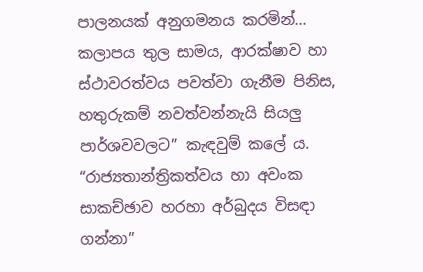පාලනයක් අනුගමනය කරමින්... කලාපය තුල සාමය, ආරක්ෂාව හා ස්ථාවරත්වය පවත්වා ගැනීම පිනිස, හතුරුකම් නවත්වන්නැයි සියලු පාර්ශවවලට” කැඳවුම් කලේ ය. “රාජ්‍යතාන්ත්‍රිකත්වය හා අවංක සාකච්ඡාව හරහා අර්බුදය විසඳා ගන්නා”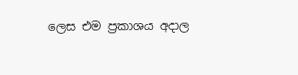ලෙස එම ප්‍රකාශය අදාල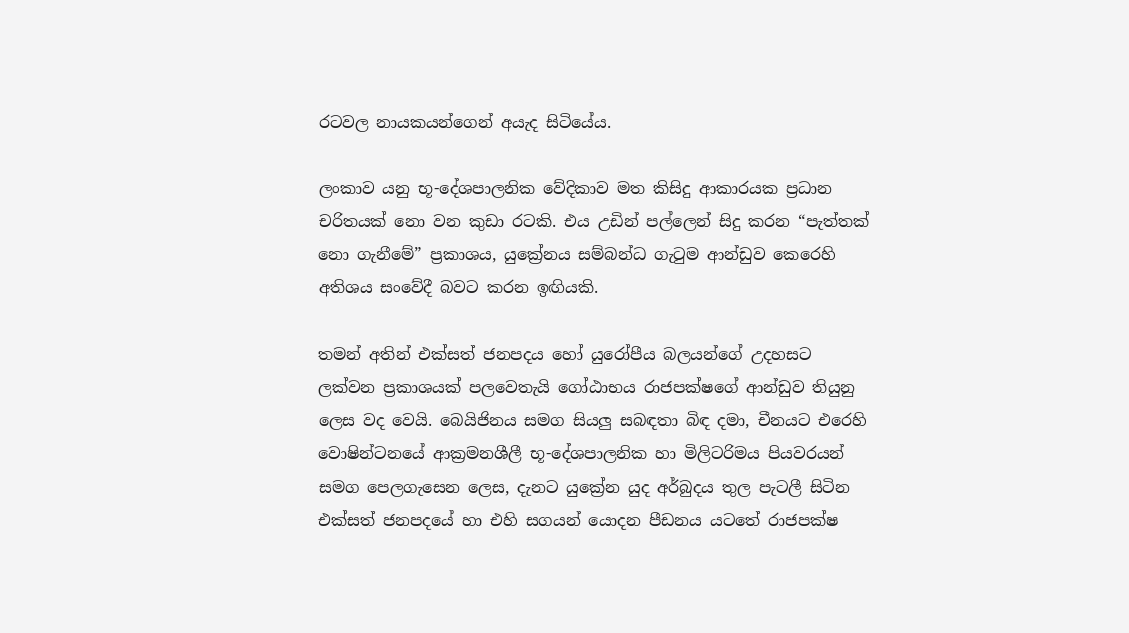රටවල නායකයන්ගෙන් අයැද සිටියේය.

ලංකාව යනු භූ-දේශපාලනික වේදිකාව මත කිසිදු ආකාරයක ප්‍රධාන චරිතයක් නො වන කුඩා රටකි. එය උඩින් පල්ලෙන් සිදු කරන “පැත්තක් නො ගැනීමේ” ප්‍රකාශය, යුක්‍රේනය සම්බන්ධ ගැටුම ආන්ඩුව කෙරෙහි අතිශය සංවේදී බවට කරන ඉඟියකි.

තමන් අතින් එක්සත් ජනපදය හෝ යුරෝපීය බලයන්ගේ උදහසට ලක්වන ප්‍රකාශයක් පලවෙතැයි ගෝඨාභය රාජපක්ෂගේ ආන්ඩුව තියුනු ලෙස වද වෙයි. බෙයිජිනය සමග සියලු සබඳතා බිඳ දමා, චීනයට එරෙහි වොෂින්ටනයේ ආක්‍රමනශීලී භූ-දේශපාලනික හා මිලිටරිමය පියවරයන් සමග පෙලගැසෙන ලෙස, දැනට යුක්‍රේන යුද අර්බුදය තුල පැටලී සිටින එක්සත් ජනපදයේ හා එහි සගයන් යොදන පීඩනය යටතේ රාජපක්ෂ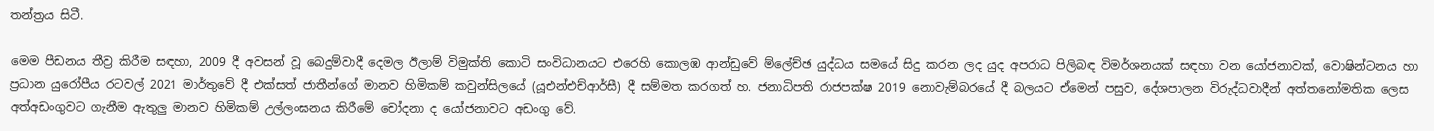තන්ත්‍රය සිටී.

මෙම පීඩනය තීව්‍ර කිරීම සඳහා, 2009 දී අවසන් වූ බෙදුම්වාදී දෙමල ඊලාම් විමුක්ති කොටි සංවිධානයට එරෙහි කොලඹ ආන්ඩුවේ ම්ලේච්ඡ යුද්ධය සමයේ සිදු කරන ලද යුද අපරාධ පිලිබඳ විමර්ශනයක් සඳහා වන යෝජනාවක්, වොෂින්ටනය හා ප්‍රධාන යුරෝපීය රටවල් 2021 මාර්තුවේ දී එක්සත් ජාතීන්ගේ මානව හිමිකම් කවුන්සිලයේ (යූඑන්එච්ආර්සී) දී සම්මත කරගත් හ. ජනාධිපති රාජපක්ෂ 2019 නොවැම්බරයේ දී බලයට ඒමෙන් පසුව, දේශපාලන විරුද්ධවාදීන් අත්තනෝමතික ලෙස අත්අඩංගුවට ගැනීම ඇතුලු මානව හිමිකම් උල්ලංඝනය කිරීමේ චෝදනා ද යෝජනාවට අඩංගු වේ.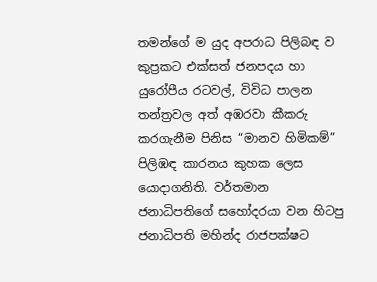තමන්ගේ ම යුද අපරාධ පිලිබඳ ව කුප්‍රකට එක්සත් ජනපදය හා යුරෝපීය රටවල්, විවිධ පාලන තන්ත්‍රවල අත් අඹරවා කීකරු කරගැනීම පිනිස “මානව හිමිකම්” පිලිඹඳ කාරනය කුහක ලෙස යොදාගනිති. වර්තමාන ජනාධිපතිගේ සහෝදරයා වන හිටපු ජනාධිපති මහින්ද රාජපක්ෂට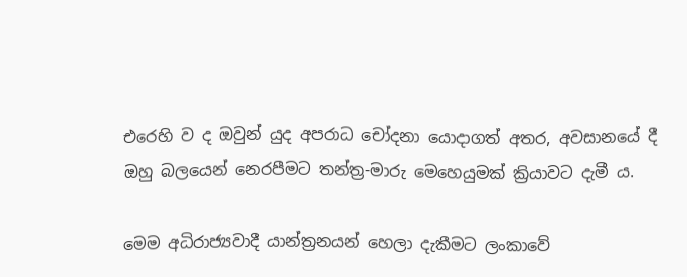එරෙහි ව ද ඔවුන් යුද අපරාධ චෝදනා යොදාගත් අතර, අවසානයේ දී ඔහු බලයෙන් නෙරපීමට තන්ත්‍ර-මාරු මෙහෙයුමක් ක්‍රියාවට දැමී ය.

මෙම අධිරාජ්‍යවාදී යාන්ත්‍රනයන් හෙලා දැකීමට ලංකාවේ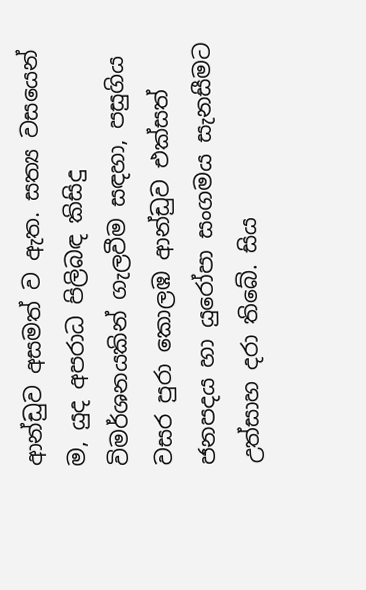ආන්ඩුව අසමත් ව ඇත. සත්‍ය වසයෙන් ම, යුද අපරාධ පිලිබඳ කිසිදු විමර්ශනයකින් ගැලවීම සඳහා, පසුගිය වසර පුරා කොලඹ ආන්ඩුව එක්සත් ජනපදය හා යුරෝපා සංගමය සැනසීමට උත්සාහ දරා තිබේ. සිය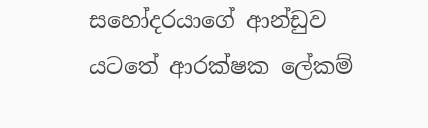සහෝදරයාගේ ආන්ඩුව යටතේ ආරක්ෂක ලේකම්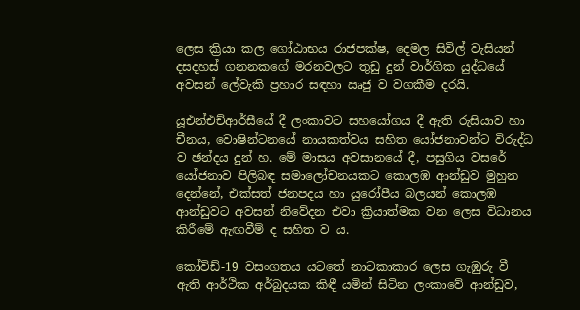ලෙස ක්‍රියා කල ගෝඨාභය රාජපක්ෂ, දෙමල සිවිල් වැසියන් දසදහස් ගනනකගේ මරනවලට තුඩු දුන් වාර්ගික යුද්ධයේ අවසන් ලේවැකි ප්‍රහාර සඳහා ඍජු ව වගකීම දරයි.

යූඑන්එච්ආර්සීයේ දී ලංකාවට සහයෝගය දී ඇති රුසියාව හා චීනය, වොෂින්ටනයේ නායකත්වය සහිත යෝජනාවන්ට විරුද්ධ ව ඡන්දය දුන් හ. මේ මාසය අවසානයේ දී, පසුගිය වසරේ යෝජනාව පිලිබඳ සමාලෝචනයකට කොලඹ ආන්ඩුව මුහුන දෙන්නේ, එක්සත් ජනපදය හා යුරෝපීය බලයන් කොලඹ ආන්ඩුවට අවසන් නිවේදන එවා ක්‍රියාත්මක වන ලෙස විධානය කිරීමේ ඇඟවීම් ද සහිත ව ය.

කෝවිඩ්-19 වසංගතය යටතේ නාටකාකාර ලෙස ගැඹුරු වී ඇති ආර්ථික අර්බුදයක කිඳී යමින් සිටින ලංකාවේ ආන්ඩුව,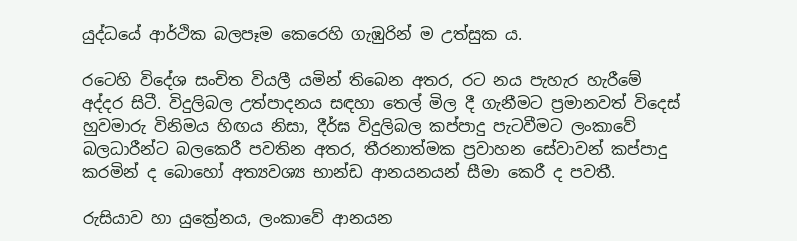යුද්ධයේ ආර්ථික බලපෑම කෙරෙහි ගැඹුරින් ම උත්සුක ය.

රටෙහි විදේශ සංචිත වියලී යමින් තිබෙන අතර, රට නය පැහැර හැරීමේ අද්දර සිටී. විදුලිබල උත්පාදනය සඳහා තෙල් මිල දී ගැනීමට ප්‍රමානවත් විදෙස් හුවමාරු විනිමය හිඟය නිසා, දීර්ඝ විදුලිබල කප්පාදු පැටවීමට ලංකාවේ බලධාරීන්ට බලකෙරී පවතින අතර, තීරනාත්මක ප්‍රවාහන සේවාවන් කප්පාදු කරමින් ද බොහෝ අත්‍යවශ්‍ය භාන්ඩ ආනයනයන් සීමා කෙරී ද පවතී.

රුසියාව හා යුක්‍රේනය, ලංකාවේ ආනයන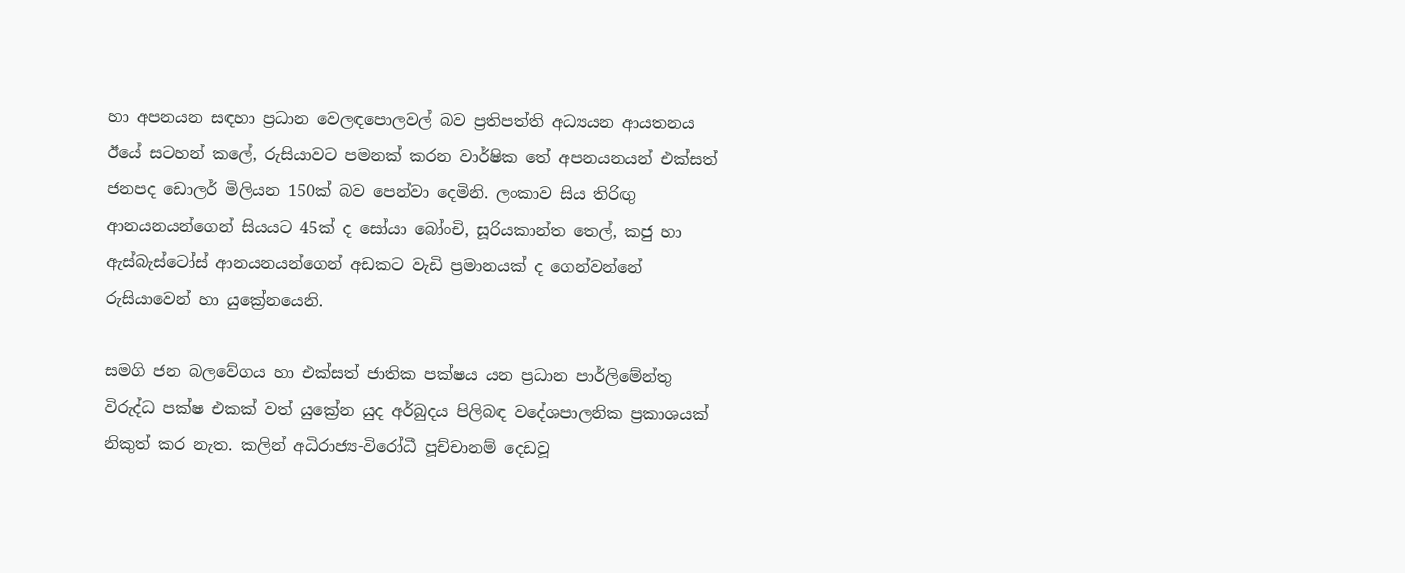හා අපනයන සඳහා ප්‍රධාන වෙලඳපොලවල් බව ප්‍රතිපත්ති අධ්‍යයන ආයතනය ඊයේ සටහන් කලේ, රුසියාවට පමනක් කරන වාර්ෂික තේ අපනයනයන් එක්සත් ජනපද ඩොලර් මිලියන 150ක් බව පෙන්වා දෙමිනි. ලංකාව සිය තිරිඟු ආනයනයන්ගෙන් සියයට 45ක් ද සෝයා බෝංචි, සූරියකාන්ත තෙල්, කජු හා ඇස්බැස්ටෝස් ආනයනයන්ගෙන් අඩකට වැඩි ප්‍රමානයක් ද ගෙන්වන්නේ රුසියාවෙන් හා යුක්‍රේනයෙනි.

සමගි ජන බලවේගය හා එක්සත් ජාතික පක්ෂය යන ප්‍රධාන පාර්ලිමේන්තු විරුද්ධ පක්ෂ එකක් වත් යුක්‍රේන යුද අර්බුදය පිලිබඳ ව‌දේශපාලනික ප්‍රකාශයක් නිකුත් කර නැත. කලින් අධිරාජ්‍ය-විරෝධී පූච්චානම් දෙඩවූ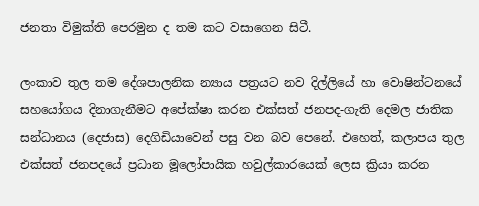ජනතා විමුක්ති පෙරමුන ද තම කට වසාගෙන සිටී.

ලංකාව තුල තම දේශපාලනික න්‍යාය පත්‍රයට නව දිල්ලියේ හා වොෂින්ටනයේ සහයෝගය දිනාගැනීමට අපේක්ෂා කරන එක්සත් ජනපද-ගැති දෙමල ජාතික සන්ධානය (දෙජාස) දෙගිඩියාවෙන් පසු වන බව පෙනේ. එහෙත්, කලාපය තුල එක්සත් ජනපදයේ ප්‍රධාන මූලෝපායික හවුල්කාරයෙක් ලෙස ක්‍රියා කරන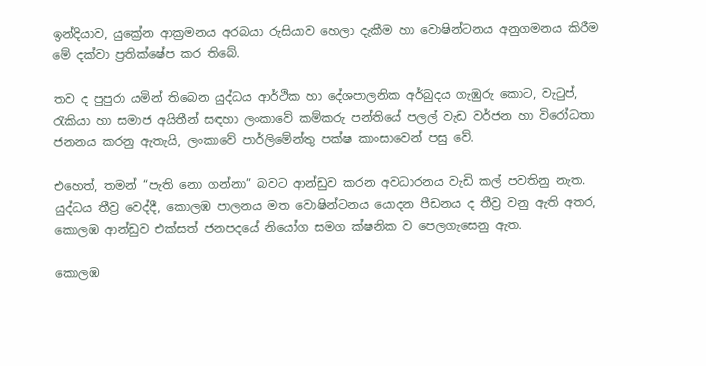ඉන්දියාව, යුක්‍රේන ආක්‍රමනය අරබයා රුසියාව හෙලා දැකීම හා වොෂින්ටනය අනුගමනය කිරීම මේ දක්වා ප්‍රතික්ෂේප කර තිබේ.

තව ද පුපුරා යමින් තිබෙන යුද්ධය ආර්ථික හා දේශපාලනික අර්බුදය ගැඹුරු කොට, වැටුප්, රැකියා හා සමාජ අයිතීන් සඳහා ලංකාවේ කම්කරු පන්තියේ පලල් වැඩ වර්ජන හා විරෝධතා ජනනය කරනු ඇතැයි, ලංකාවේ පාර්ලිමේන්තු පක්ෂ කාංසාවෙන් පසු වේ.

එහෙත්, තමන් “පැති නො ගන්නා” බවට ආන්ඩුව කරන අවධාරනය වැඩි කල් පවතිනු නැත. යුද්ධය තීව්‍ර වෙද්දී, කොලඹ පාලනය මත වොෂින්ටනය යොදන පීඩනය ද තීව්‍ර වනු ඇති අතර, කොලඹ ආන්ඩුව එක්සත් ජනපදයේ නියෝග සමග ක්ෂනික ව පෙලගැසෙනු ඇත.

කොලඹ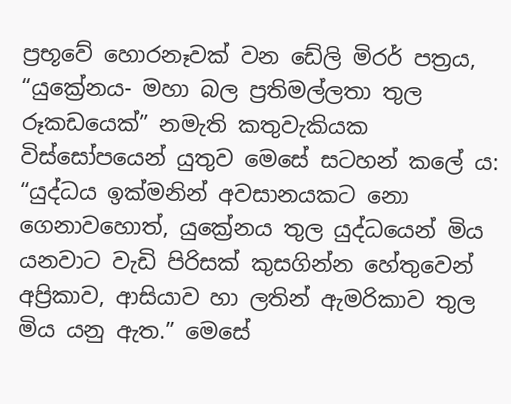ප්‍රභූවේ හොරනෑවක් වන ඩේලි මිරර් පත්‍රය, “යුක්‍රේනය- මහා බල ප්‍රතිමල්ලතා තුල රූකඩයෙක්” නමැති කතුවැකියක විස්සෝපයෙන් යුතුව මෙසේ සටහන් කලේ ය: “යුද්ධය ඉක්මනින් අවසානයකට නො ගෙනාවහොත්, යුක්‍රේනය තුල යුද්ධයෙන් මිය යනවාට වැඩි පිරිසක් කුසගින්න හේතුවෙන් අප්‍රිකාව, ආසියාව හා ලතින් ඇමරිකාව තුල මිය යනු ඇත.” මෙසේ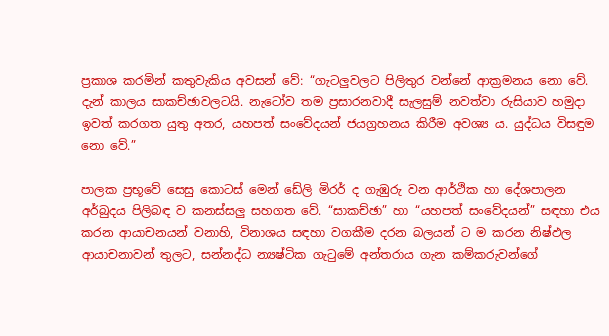ප්‍රකාශ කරමින් කතුවැකිය අවසන් වේ: “ගැටලුවලට පිලිතුර වන්නේ ආක්‍රමනය නො වේ. දැන් කාලය සාකච්ඡාවලටයි. නැටෝව තම ප්‍රසාරනවාදී සැලසුම් නවත්වා රුසියාව හමුදා ඉවත් කරගත යුතු අතර, යහපත් සංවේදයන් ජයග්‍රහනය කිරීම අවශ්‍ය ය. යුද්ධය විසඳුම නො වේ.”

පාලක ප්‍රභූවේ සෙසු කොටස් මෙන් ඩේලි මිරර් ද ගැඹුරු වන ආර්ථික හා දේශපාලන අර්බුදය පිලිබඳ ව කනස්සලු සහගත වේ. “සාකච්ඡා” හා “යහපත් සංවේදයන්” සඳහා එය කරන ආයාචනයන් වනාහි, විනාශය සඳහා වගකීම දරන බලයන් ට ම කරන නිෂ්ඵල ආයාචනාවන් තුලට, සන්නද්ධ න්‍යෂ්ටික ගැටුමේ අන්තරාය ගැන කම්කරුවන්ගේ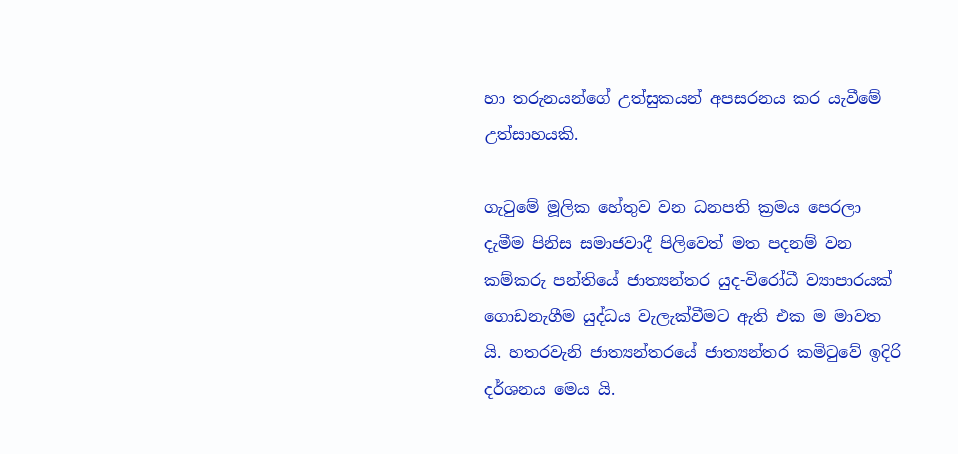හා තරුනයන්ගේ උත්සුකයන් අපසරනය කර යැවීමේ උත්සාහයකි.

ගැටුමේ මූලික හේතුව වන ධනපති ක්‍රමය පෙරලා දැමීම පිනිස සමාජවාදී පිලිවෙත් මත පදනම් වන කම්කරු පන්තියේ ජාත්‍යන්තර යුද-විරෝධී ව්‍යාපාරයක් ගොඩනැගීම යුද්ධය වැලැක්වීමට ඇති එක ම මාවත යි. හතරවැනි ජාත්‍යන්තරයේ ජාත්‍යන්තර කමිටුවේ ඉදිරි දර්ශනය මෙය යි.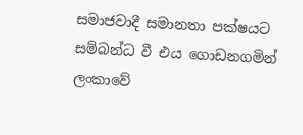සමාජවාදී සමානතා පක්ෂයට සම්බන්ධ වී එය ගොඩනගමින් ලංකාවේ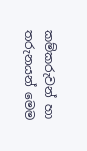කම්කරුවන් හා තරුනයන් මෙම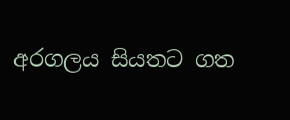අරගලය සියතට ගත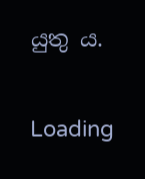යුතු ය.

Loading